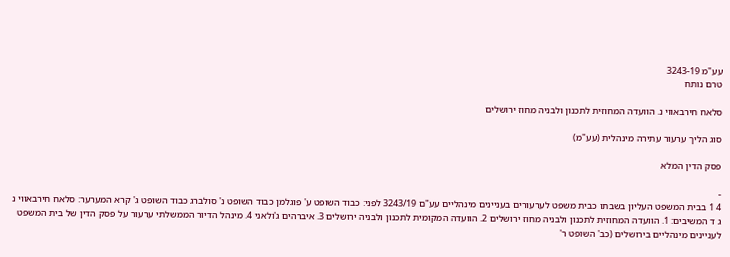עע"מ 3243-19
טרם נותח

סלאח חירבאווי נ. הוועדה המחוזית לתכנון ולבניה מחוז ירושלים

סוג הליך ערעור עתירה מינהלית (עע"מ)

פסק הדין המלא

-
4 1 בבית המשפט העליון בשבתו כבית משפט לערעורים בעניינים מינהליים עע"ם 3243/19 לפני: כבוד השופט ע' פוגלמן כבוד השופט נ' סולברג כבוד השופט ג' קרא המערער: סלאח חירבאווי נ ג ד המשיבים: 1. הוועדה המחוזית לתכנון ולבניה מחוז ירושלים 2. הוועדה המקומית לתכנון ולבניה ירושלים 3. איברהים ג'ולאני 4. מינהל הדיור הממשלתי ערעור על פסק הדין של בית המשפט לעניינים מינהליים בירושלים (כב' השופט ר'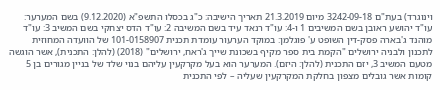וינוגרד) בעת"ם 3242-09-18 מיום 21.3.2019 תאריך הישיבה: כ"ג בכסלו התשפ"א (9.12.2020) בשם המערער: עו"ד יהושע ראובן בשם המשיבים 1 ו-4: עו"ד רנאד עיד בשם המשיבה 2: עו"ד הדס יצחקי בשם המשיב 3: עו"ד מוהנד ג'בארה פסק-דין השופט ע' פוגלמן: במוקד הערעור עומדת תכנית 101-0158907 של הוועדה המחוזית לתכנון ולבניה ירושלים "הקמת בית ספר מקיף בשכונת שייך ג'ראח, ירושלים" (2018) (להלן: התכנית), אשר הוגשה מטעם המשיב 3, יזם התכנית (להלן: היזם). המערער הוא בעל מקרקעין עליהם בנוי שלד של בניין מגורים בן 5 קומות אשר גובלים מצפון בחלקת המקרקעין שעליה – לפי התכנית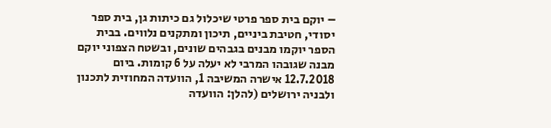– יוקם בית ספר פרטי שיכלול גם כיתות גן, בית ספר יסודי, חטיבת ביניים, תיכון ומתקנים נלווים. בבית הספר יוקמו מבנים בגבהים שונים, ובשטח הצפוני יוקם מבנה שגובהו המרבי לא יעלה על 6 קומות. ביום 12.7.2018 אישרה המשיבה 1, הוועדה המחוזית לתכנון ולבניה ירושלים (להלן: הוועדה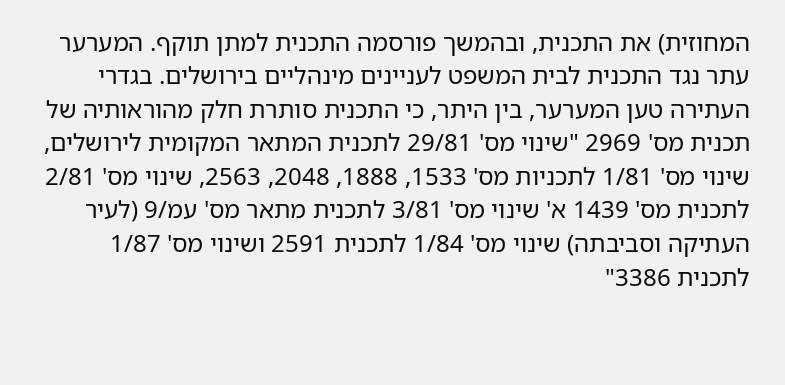המחוזית) את התכנית, ובהמשך פורסמה התכנית למתן תוקף. המערער עתר נגד התכנית לבית המשפט לעניינים מינהליים בירושלים. בגדרי העתירה טען המערער, בין היתר, כי התכנית סותרת חלק מהוראותיה של תכנית מס' 2969 "שינוי מס' 29/81 לתכנית המתאר המקומית לירושלים, שינוי מס' 1/81 לתכניות מס' 1533, 1888, 2048, 2563, שינוי מס' 2/81 לתכנית מס' 1439 א' שינוי מס' 3/81 לתכנית מתאר מס' עמ/9 (לעיר העתיקה וסביבתה) שינוי מס' 1/84 לתכנית 2591 ושינוי מס' 1/87 לתכנית 3386"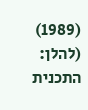(1989) (להלן: התכנית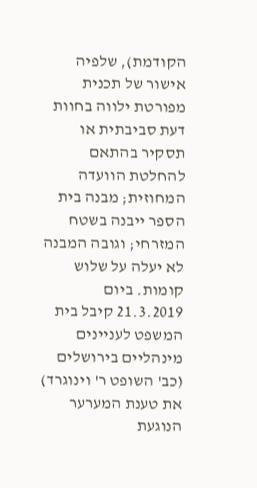הקודמת), שלפיה אישור של תכנית מפורטת ילווה בחוות דעת סביבתית או תסקיר בהתאם להחלטת הוועדה המחוזית; מבנה בית הספר ייבנה בשטח המזרחי; וגובה המבנה לא יעלה על שלוש קומות. ביום 21.3.2019 קיבל בית המשפט לעניינים מינהליים בירושלים (כב' השופט ר' וינוגרד) את טענת המערער הנוגעת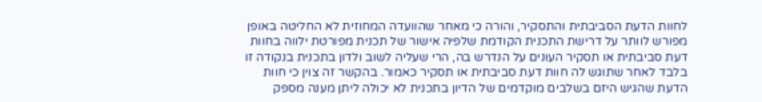לחוות הדעת הסביבתית והתסקיר, והורה כי מאחר שהוועדה המחוזית לא החליטה באופן מפורש לוותר על דרישת התכנית הקודמת שלפיה אישור של תכנית מפורטת ילווה בחוות דעת סביבתית או תסקיר העונים על הנדרש בה, הרי שעליה לשוב ולדון בתכנית בנקודה זו בלבד לאחר שתוגש לה חוות דעת סביבתית או תסקיר כאמור. בהקשר זה צוין כי חוות הדעת שהגיש היזם בשלבים מוקדמים של הדיון בתכנית לא יכולה ליתן מענה מספק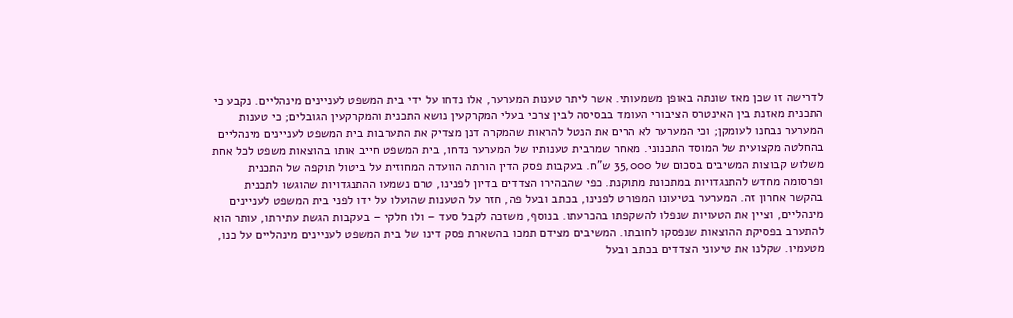לדרישה זו שכן מאז שונתה באופן משמעותי. אשר ליתר טענות המערער, אלו נדחו על ידי בית המשפט לעניינים מינהליים. נקבע כי התכנית מאזנת בין האינטרס הציבורי העומד בבסיסה לבין צרכי בעלי המקרקעין נושא התכנית והמקרקעין הגובלים; כי טענות המערער נבחנו לעומקן; וכי המערער לא הרים את הנטל להראות שהמקרה דנן מצדיק את התערבות בית המשפט לעניינים מינהליים בהחלטה מקצועית של המוסד התכנוני. מאחר שמרבית טענותיו של המערער נדחו, בית המשפט חייב אותו בהוצאות משפט לכל אחת משלוש קבוצות המשיבים בסכום של 35,000 ש"ח. בעקבות פסק הדין הורתה הוועדה המחוזית על ביטול תוקפה של התכנית ופרסומה מחדש להתנגדויות במתכונת מתוקנת. כפי שהבהירו הצדדים בדיון לפנינו, טרם נשמעו ההתנגדויות שהוגשו לתכנית בהקשר אחרון זה. המערער בטיעונו המפורט לפנינו, בכתב ובעל פה, חזר על הטענות שהועלו על ידו לפני בית המשפט לעניינים מינהליים, וציין את הטעויות שנפלו להשקפתו בהכרעתו. בנוסף, משזכה לקבל סעד – ולו חלקי – בעקבות הגשת עתירתו, עותר הוא להתערב בפסיקת ההוצאות שנפסקו לחובתו. המשיבים מצידם תמכו בהשארת פסק דינו של בית המשפט לעניינים מינהליים על כנו, מטעמיו. שקלנו את טיעוני הצדדים בכתב ובעל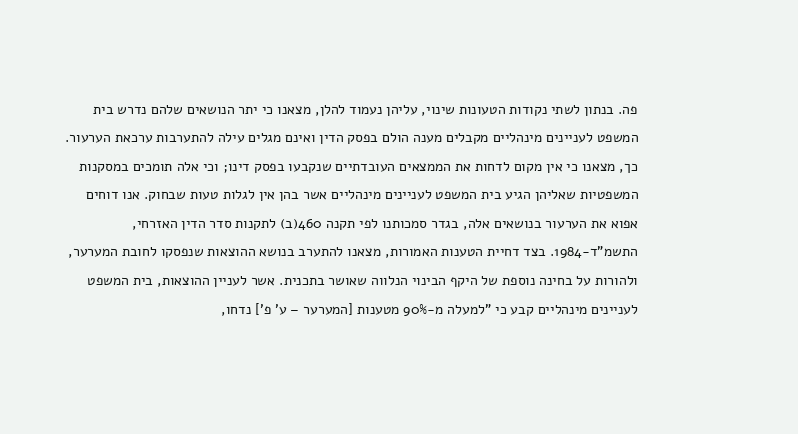פה. בנתון לשתי נקודות הטעונות שינוי, עליהן נעמוד להלן, מצאנו כי יתר הנושאים שלהם נדרש בית המשפט לעניינים מינהליים מקבלים מענה הולם בפסק הדין ואינם מגלים עילה להתערבות ערכאת הערעור. כך, מצאנו כי אין מקום לדחות את הממצאים העובדתיים שנקבעו בפסק דינו; וכי אלה תומכים במסקנות המשפטיות שאליהן הגיע בית המשפט לעניינים מינהליים אשר בהן אין לגלות טעות שבחוק. אנו דוחים אפוא את הערעור בנושאים אלה, בגדר סמכותנו לפי תקנה 460(ב) לתקנות סדר הדין האזרחי, התשמ"ד-1984. בצד דחיית הטענות האמורות, מצאנו להתערב בנושא ההוצאות שנפסקו לחובת המערער, ולהורות על בחינה נוספת של היקף הבינוי הנלווה שאושר בתכנית. אשר לעניין ההוצאות, בית המשפט לעניינים מינהליים קבע כי "למעלה מ-90% מטענות [המערער – ע' פ'] נדחו,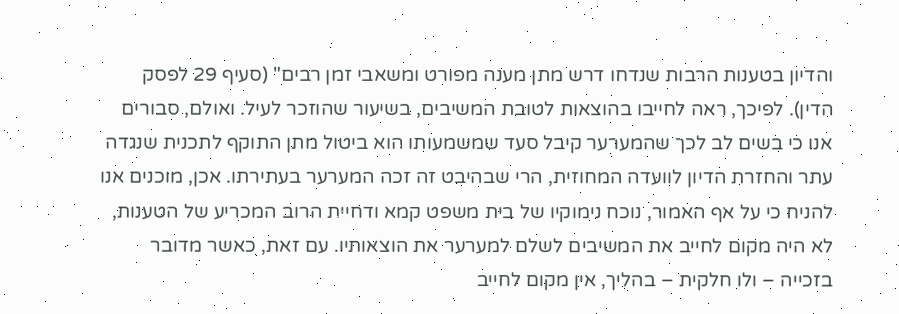והדיון בטענות הרבות שנדחו דרש מתן מענה מפורט ומשאבי זמן רבים" (סעיף 29 לפסק הדין). לפיכך, ראה לחייבו בהוצאות לטובת המשיבים, בשיעור שהוזכר לעיל. ואולם, סבורים אנו כי בשים לב לכך שהמערער קיבל סעד שמשמעותו הוא ביטול מתן התוקף לתכנית שנגדה עתר והחזרת הדיון לוועדה המחוזית, הרי שבהיבט זה זכה המערער בעתירתו. אכן, מוכנים אנו להניח כי על אף האמור, נוכח נימוקיו של בית משפט קמא ודחיית הרוב המכריע של הטענות, לא היה מקום לחייב את המשיבים לשלם למערער את הוצאותיו. עם זאת, כאשר מדובר בזכייה – ולו חלקית – בהליך, אין מקום לחייב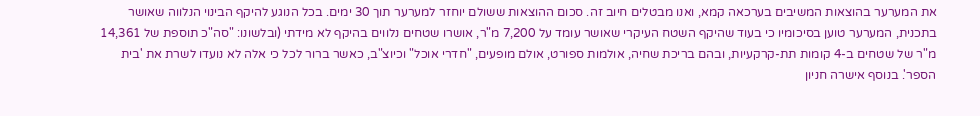את המערער בהוצאות המשיבים בערכאה קמא, ואנו מבטלים חיוב זה. סכום ההוצאות ששולם יוחזר למערער תוך 30 ימים. בכל הנוגע להיקף הבינוי הנלווה שאושר בתכנית, המערער טוען בסיכומיו כי בעוד שהיקף השטח העיקרי שאושר עומד על 7,200 מ"ר, אושרו שטחים נלווים בהיקף לא מידתי (ובלשונו: "סה"כ תוספת של 14,361 מ"ר של שטחים ב-4 קומות תת-קרקעיות, ובהם בריכת שחיה, אולמות ספורט, אולם מופעים, "חדרי אוכל" וכיוצ"ב, כאשר ברור לכל כי אלה לא נועדו לשרת את 'בית הספר'. בנוסף אישרה חניון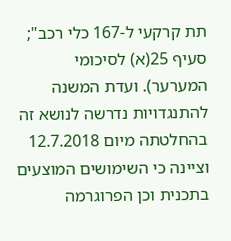תת קרקעי ל-167 כלי רכב"; סעיף 25(א) לסיכומי המערער). ועדת המשנה להתנגדויות נדרשה לנושא זה בהחלטתה מיום 12.7.2018 וציינה כי השימושים המוצעים בתכנית וכן הפרוגרמה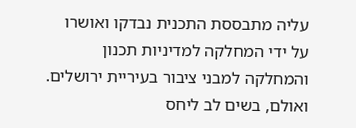עליה מתבססת התכנית נבדקו ואושרו על ידי המחלקה למדיניות תכנון והמחלקה למבני ציבור בעיריית ירושלים. ואולם, בשים לב ליחס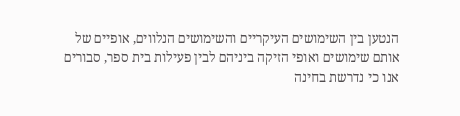הנטען בין השימושים העיקריים והשימושים הנלווים, אופיים של אותם שימושים ואופי הזיקה ביניהם לבין פעילות בית ספר, סבורים אנו כי נדרשת בחינה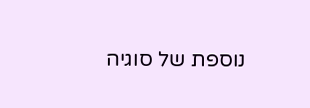נוספת של סוגיה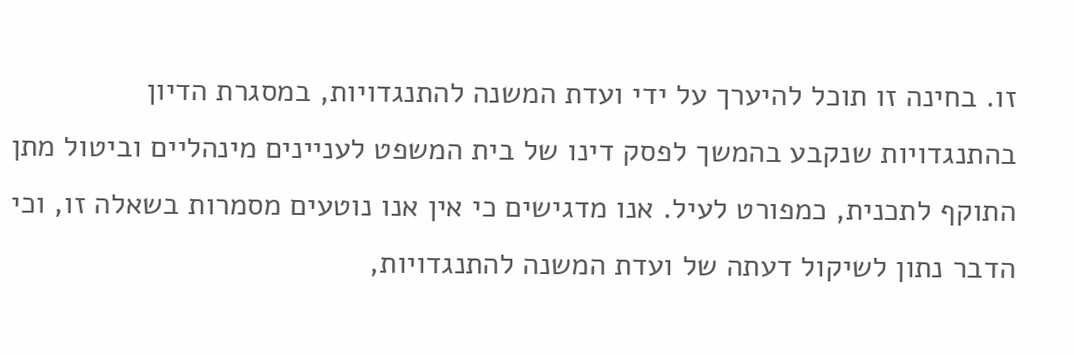זו. בחינה זו תוכל להיערך על ידי ועדת המשנה להתנגדויות, במסגרת הדיון בהתנגדויות שנקבע בהמשך לפסק דינו של בית המשפט לעניינים מינהליים וביטול מתן התוקף לתכנית, כמפורט לעיל. אנו מדגישים כי אין אנו נוטעים מסמרות בשאלה זו, וכי הדבר נתון לשיקול דעתה של ועדת המשנה להתנגדויות,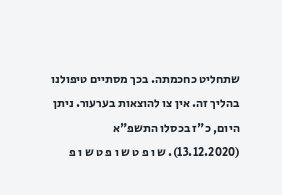שתחליט כחכמתה. בכך מסתיים טיפולנו בהליך זה. אין צו להוצאות בערעור. ניתן היום, כ"ז בכסלו התשפ"א (13.12.2020). ש ו פ ט ש ו פ ט ש ו פ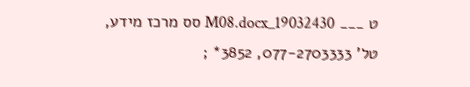ט ___ 19032430_M08.docx סס מרכז מידע, טל' 077-2703333, 3852* ;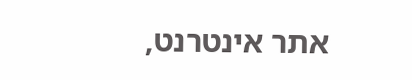אתר אינטרנט,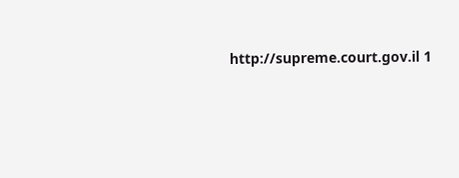http://supreme.court.gov.il 1